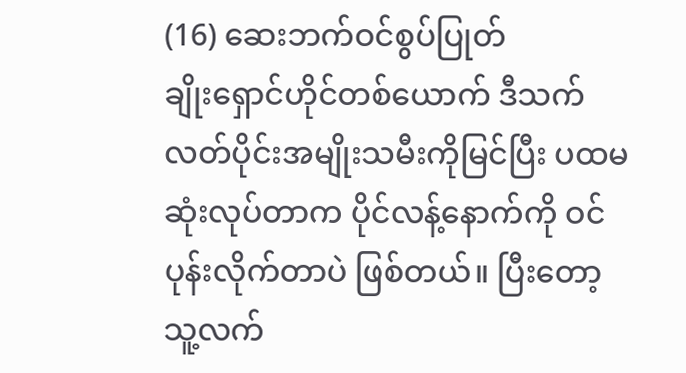(16) ဆေးဘက်ဝင်စွပ်ပြုတ်
ချိုးရှောင်ဟိုင်တစ်ယောက် ဒီသက်လတ်ပိုင်းအမျိုးသမီးကိုမြင်ပြီး ပထမဆုံးလုပ်တာက ပိုင်လန့်နောက်ကို ဝင်ပုန်းလိုက်တာပဲ ဖြစ်တယ်။ ပြီးတော့ သူ့လက်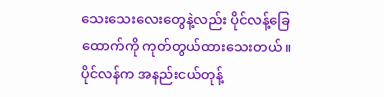သေးသေးလေးတွေနဲ့လည်း ပိုင်လန့်ခြေထောက်ကို ကုတ်တွယ်ထားသေးတယ်။
ပိုင်လန်က အနည်းငယ်တုန့်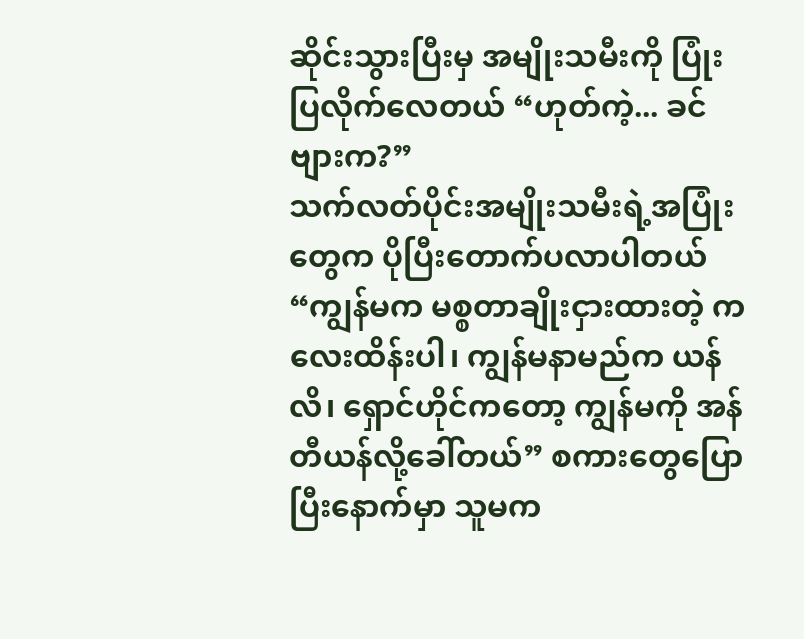ဆိုင်းသွားပြီးမှ အမျိုးသမီးကို ပြုံးပြလိုက်လေတယ် “ဟုတ်ကဲ့... ခင်ဗျားက?”
သက်လတ်ပိုင်းအမျိုးသမီးရဲ့အပြုံးတွေက ပိုပြီးတောက်ပလာပါတယ် “ကျွန်မက မစ္စတာချိုးငှားထားတဲ့ ကလေးထိန်းပါ၊ ကျွန်မနာမည်က ယန်လိ၊ ရှောင်ဟိုင်ကတော့ ကျွန်မကို အန်တီယန်လို့ခေါ်တယ်” စကားတွေပြောပြီးနောက်မှာ သူမက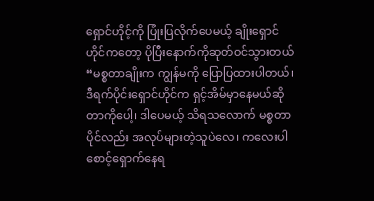ရှောင်ဟိုင့်ကို ပြုံးပြလိုက်ပေမယ့် ချိုးရှောင်ဟိုင်ကတော့ ပိုပြီးနောက်ကိုဆုတ်ဝင်သွားတယ် “မစ္စတာချိုးက ကျွန်မကို ပြောပြထားပါတယ်၊ ဒီရက်ပိုင်းရှောင်ဟိုင်က ရှင့်အိမ်မှာနေမယ်ဆိုတာကိုပေါ့၊ ဒါပေမယ့် သိရသလောက် မစ္စတာပိုင်လည်း အလုပ်များတဲ့သူပဲလေ၊ ကလေးပါ စောင့်ရှောက်နေရ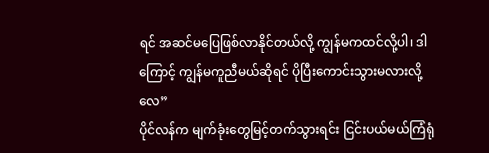ရင် အဆင်မပြေဖြစ်လာနိုင်တယ်လို့ ကျွန်မကထင်လို့ပါ၊ ဒါကြောင့် ကျွန်မကူညီမယ်ဆိုရင် ပိုပြီးကောင်းသွားမလားလို့လေ”
ပိုင်လန်က မျက်ခုံးတွေမြင့်တက်သွားရင်း ငြင်းပယ်မယ်ကြံရုံ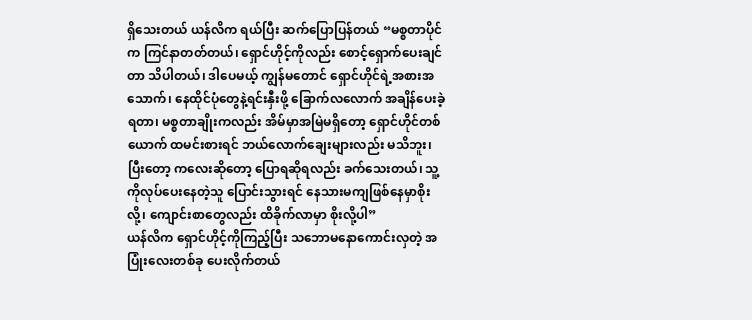ရှိသေးတယ် ယန်လိက ရယ်ပြီး ဆက်ပြောပြန်တယ် “မစ္စတာပိုင်က ကြင်နာတတ်တယ်၊ ရှောင်ဟိုင့်ကိုလည်း စောင့်ရှောက်ပေးချင်တာ သိပါတယ်၊ ဒါပေမယ့် ကျွန်မတောင် ရှောင်ဟိုင်ရဲ့အစားအသောက်၊ နေထိုင်ပုံတွေနဲ့ရင်းနှီးဖို့ ခြောက်လလောက် အချိန်ပေးခဲ့ရတာ၊ မစ္စတာချိုးကလည်း အိမ်မှာအမြဲမရှိတော့ ရှောင်ဟိုင်တစ်ယောက် ထမင်းစားရင် ဘယ်လောက်ချေးများလည်း မသိဘူး၊ ပြီးတော့ ကလေးဆိုတော့ ပြောရဆိုရလည်း ခက်သေးတယ်၊ သူ့ကိုလုပ်ပေးနေတဲ့သူ ပြောင်းသွားရင် နေသားမကျဖြစ်နေမှာစိုးလို့၊ ကျောင်းစာတွေလည်း ထိခိုက်လာမှာ စိုးလို့ပါ”
ယန်လိက ရှောင်ဟိုင့်ကိုကြည့်ပြီး သဘောမနောကောင်းလှတဲ့ အပြုံးလေးတစ်ခု ပေးလိုက်တယ်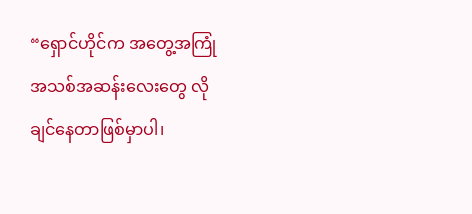“ရှောင်ဟိုင်က အတွေ့အကြုံအသစ်အဆန်းလေးတွေ လိုချင်နေတာဖြစ်မှာပါ၊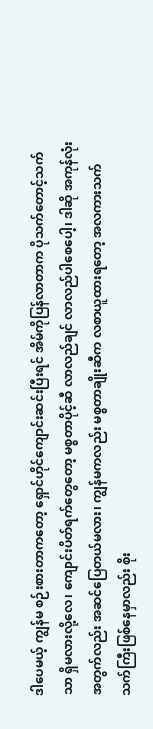ဒါပေမယ့် ကျွန်မ စဉ်းစားတာကတော့ ရှောင်ဟိုင်ကျောင်းဆင်းပြီးရင် အိမ်ကိုပြန်လာတာက ပိုသက်တောင့်သက်သာ ရှိမလားလို့လေ၊ ကျောင်းပိတ်ရက်တွေတော့ မစ္စတာပိုင့်ဆီ လာလည်ချင် လာလည်ပါစေပေါ့၊ ဒါဆို အကုန်လုံးအတွက်လည်း အဆင်ပြေတယ်မလား၊ ကျွန်မကလည်း မစ္စတာချိုးဆီက လစာယူထားရတော့ အလကားသက်သက်ကြီးဖြစ်နေမှာလည်း စိုး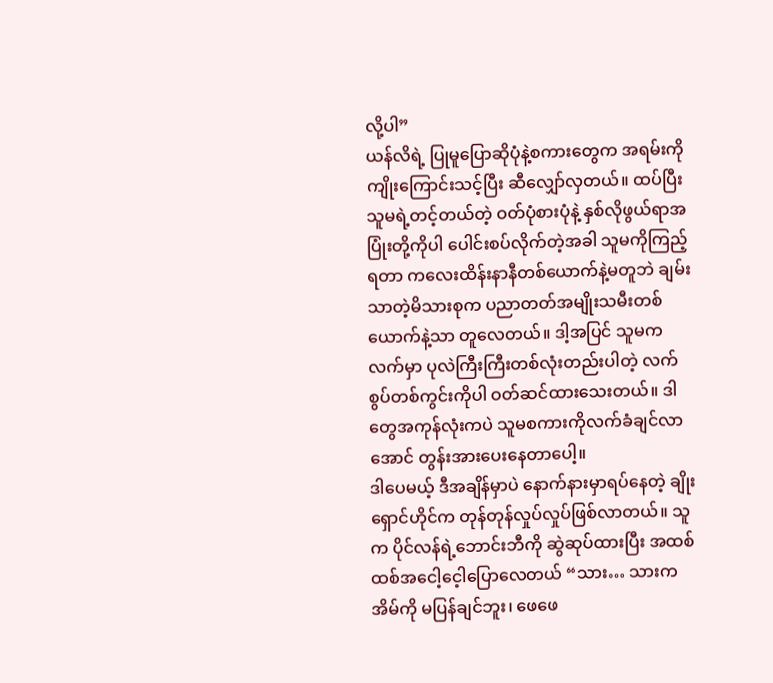လို့ပါ”
ယန်လိရဲ့ ပြုမူပြောဆိုပုံနဲ့စကားတွေက အရမ်းကိုကျိုးကြောင်းသင့်ပြီး ဆီလျှော်လှတယ်။ ထပ်ပြီး သူမရဲ့တင့်တယ်တဲ့ ဝတ်ပုံစားပုံနဲ့ နှစ်လိုဖွယ်ရာအပြုံးတို့ကိုပါ ပေါင်းစပ်လိုက်တဲ့အခါ သူမကိုကြည့်ရတာ ကလေးထိန်းနာနီတစ်ယောက်နဲ့မတူဘဲ ချမ်းသာတဲ့မိသားစုက ပညာတတ်အမျိုးသမီးတစ်ယောက်နဲ့သာ တူလေတယ်။ ဒါ့အပြင် သူမက လက်မှာ ပုလဲကြီးကြီးတစ်လုံးတည်းပါတဲ့ လက်စွပ်တစ်ကွင်းကိုပါ ဝတ်ဆင်ထားသေးတယ်။ ဒါတွေအကုန်လုံးကပဲ သူမစကားကိုလက်ခံချင်လာအောင် တွန်းအားပေးနေတာပေါ့။
ဒါပေမယ့် ဒီအချိန်မှာပဲ နောက်နားမှာရပ်နေတဲ့ ချိုးရှောင်ဟိုင်က တုန်တုန်လှုပ်လှုပ်ဖြစ်လာတယ်။ သူက ပိုင်လန်ရဲ့ဘောင်းဘီကို ဆွဲဆုပ်ထားပြီး အထစ်ထစ်အငေါ့ငေ့ါပြောလေတယ် “သား… သားက အိမ်ကို မပြန်ချင်ဘူး၊ ဖေဖေ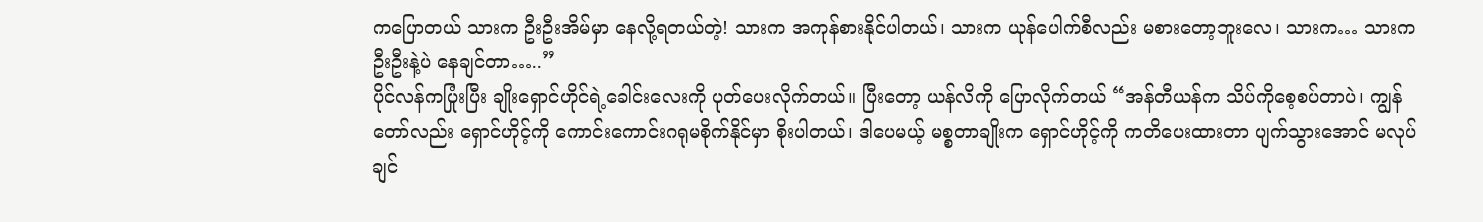ကပြောတယ် သားက ဦးဦးအိမ်မှာ နေလို့ရတယ်တဲ့! သားက အကုန်စားနိုင်ပါတယ်၊ သားက ယုန်ပေါက်စီလည်း မစားတော့ဘူးလေ၊ သားက… သားက ဦးဦးနဲ့ပဲ နေချင်တာ…..”
ပိုင်လန်ကပြုံးပြီး ချိုးရှောင်ဟိုင်ရဲ့ခေါင်းလေးကို ပုတ်ပေးလိုက်တယ်။ ပြီးတော့ ယန်လိကို ပြောလိုက်တယ် “အန်တီယန်က သိပ်ကိုစေ့စပ်တာပဲ၊ ကျွန်တော်လည်း ရှောင်ဟိုင့်ကို ကောင်းကောင်းဂရုမစိုက်နိုင်မှာ စိုးပါတယ်၊ ဒါပေမယ့် မစ္စတာချိုးက ရှောင်ဟိုင့်ကို ကတိပေးထားတာ ပျက်သွားအောင် မလုပ်ချင်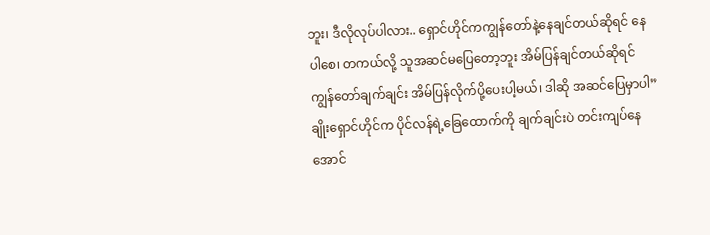ဘူး၊ ဒီလိုလုပ်ပါလား.. ရှောင်ဟိုင်ကကျွန်တော်နဲ့နေချင်တယ်ဆိုရင် နေပါစေ၊ တကယ်လို့ သူအဆင်မပြေတော့ဘူး အိမ်ပြန်ချင်တယ်ဆိုရင် ကျွန်တော်ချက်ချင်း အိမ်ပြန်လိုက်ပို့ပေးပါ့မယ်၊ ဒါဆို အဆင်ပြေမှာပါ”
ချိုးရှောင်ဟိုင်က ပိုင်လန်ရဲ့ခြေထောက်ကို ချက်ချင်းပဲ တင်းကျပ်နေအောင်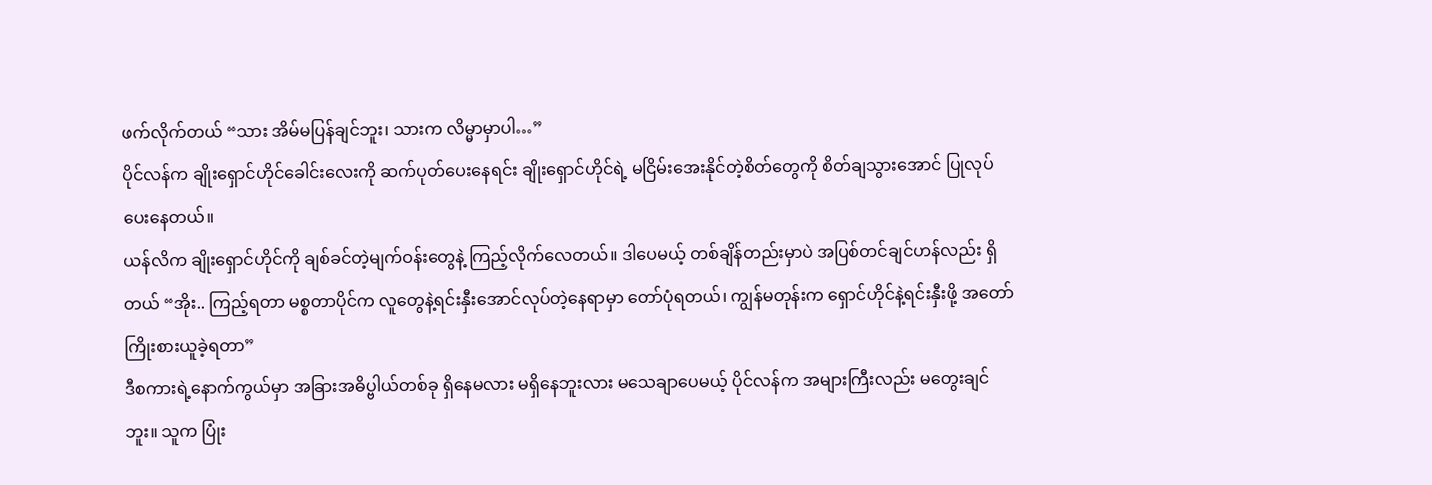ဖက်လိုက်တယ် “သား အိမ်မပြန်ချင်ဘူး၊ သားက လိမ္မာမှာပါ…”
ပိုင်လန်က ချိုးရှောင်ဟိုင်ခေါင်းလေးကို ဆက်ပုတ်ပေးနေရင်း ချိုးရှောင်ဟိုင်ရဲ့ မငြိမ်းအေးနိုင်တဲ့စိတ်တွေကို စိတ်ချသွားအောင် ပြုလုပ်ပေးနေတယ်။
ယန်လိက ချိုးရှောင်ဟိုင်ကို ချစ်ခင်တဲ့မျက်ဝန်းတွေနဲ့ ကြည့်လိုက်လေတယ်။ ဒါပေမယ့် တစ်ချိန်တည်းမှာပဲ အပြစ်တင်ချင်ဟန်လည်း ရှိတယ် “အိုး.. ကြည့်ရတာ မစ္စတာပိုင်က လူတွေနဲ့ရင်းနှီးအောင်လုပ်တဲ့နေရာမှာ တော်ပုံရတယ်၊ ကျွန်မတုန်းက ရှောင်ဟိုင်နဲ့ရင်းနှီးဖို့ အတော်ကြိုးစားယူခဲ့ရတာ”
ဒီစကားရဲ့နောက်ကွယ်မှာ အခြားအဓိပ္ဗါယ်တစ်ခု ရှိနေမလား မရှိနေဘူးလား မသေချာပေမယ့် ပိုင်လန်က အများကြီးလည်း မတွေးချင်ဘူး။ သူက ပြုံး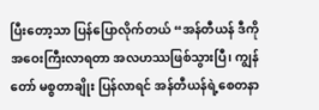ပြီးတော့သာ ပြန်ပြောလိုက်တယ် “အန်တီယန် ဒီကိုအဝေးကြီးလာရတာ အလဟဿဖြစ်သွားပြီ၊ ကျွန်တော် မစ္စတာချိုး ပြန်လာရင် အန်တီယန်ရဲ့စေတနာ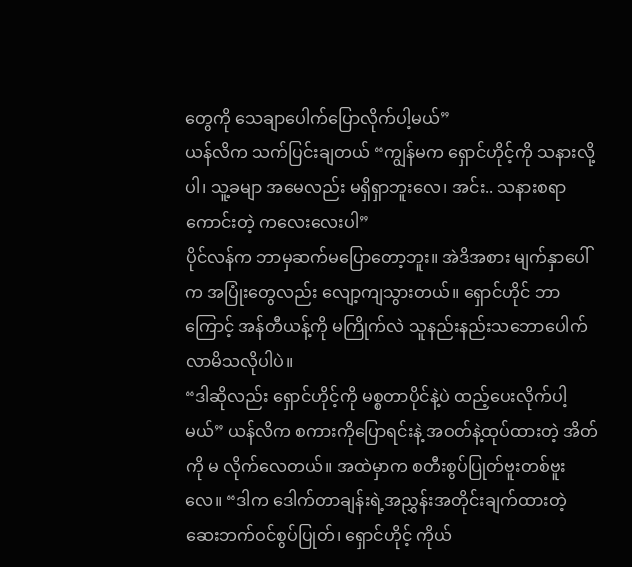တွေကို သေချာပေါက်ပြောလိုက်ပါ့မယ်”
ယန်လိက သက်ပြင်းချတယ် “ကျွန်မက ရှောင်ဟိုင့်ကို သနားလို့ပါ၊ သူ့ခမျာ အမေလည်း မရှိရှာဘူးလေ၊ အင်း.. သနားစရာကောင်းတဲ့ ကလေးလေးပါ”
ပိုင်လန်က ဘာမှဆက်မပြောတော့ဘူး။ အဲဒိအစား မျက်နှာပေါ်က အပြုံးတွေလည်း လျော့ကျသွားတယ်။ ရှောင်ဟိုင် ဘာကြောင့် အန်တီယန့်ကို မကြိုက်လဲ သူနည်းနည်းသဘောပေါက်လာမိသလိုပါပဲ။
“ဒါဆိုလည်း ရှောင်ဟိုင့်ကို မစ္စတာပိုင်နဲ့ပဲ ထည့်ပေးလိုက်ပါ့မယ်” ယန်လိက စကားကိုပြောရင်းနဲ့ အဝတ်နဲ့ထုပ်ထားတဲ့ အိတ်ကို မ လိုက်လေတယ်။ အထဲမှာက စတီးစွပ်ပြုတ်ဗူးတစ်ဗူးလေ။ “ဒါက ဒေါက်တာချန်းရဲ့အညွှန်းအတိုင်းချက်ထားတဲ့ ဆေးဘက်ဝင်စွပ်ပြုတ်၊ ရှောင်ဟိုင့် ကိုယ်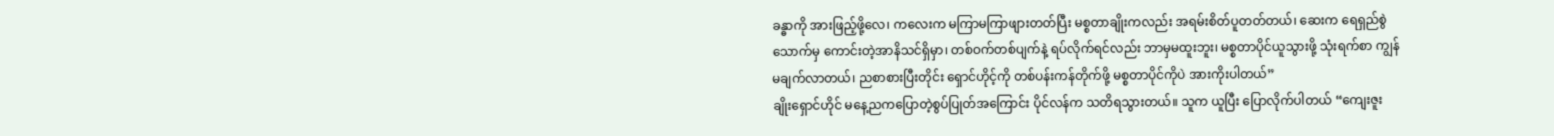ခန္ဓာကို အားဖြည့်ဖို့လေ၊ ကလေးက မကြာမကြာဖျားတတ်ပြီး မစ္စတာချိုးကလည်း အရမ်းစိတ်ပူတတ်တယ်၊ ဆေးက ရေရှည်စွဲသောက်မှ ကောင်းတဲ့အာနိသင်ရှိမှာ၊ တစ်ဝက်တစ်ပျက်နဲ့ ရပ်လိုက်ရင်လည်း ဘာမှမထူးဘူး၊ မစ္စတာပိုင်ယူသွားဖို့ သုံးရက်စာ ကျွန်မချက်လာတယ်၊ ညစာစားပြီးတိုင်း ရှောင်ဟိုင့်ကို တစ်ပန်းကန်တိုက်ဖို့ မစ္စတာပိုင်ကိုပဲ အားကိုးပါတယ်”
ချိုးရှောင်ဟိုင် မနေ့ညကပြောတဲ့စွပ်ပြုတ်အကြောင်း ပိုင်လန်က သတိရသွားတယ်။ သူက ယူပြီး ပြောလိုက်ပါတယ် “ကျေးဇူး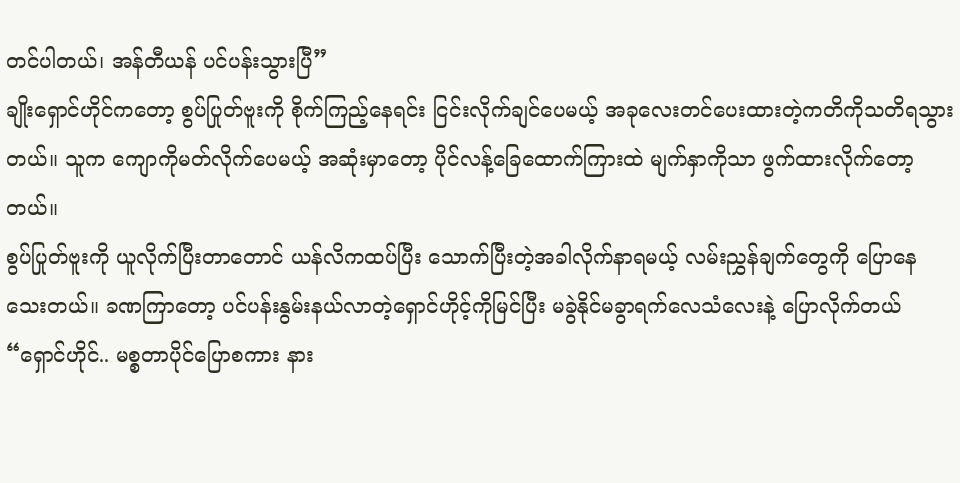တင်ပါတယ်၊ အန်တီယန် ပင်ပန်းသွားပြီ”
ချိုးရှောင်ဟိုင်ကတော့ စွပ်ပြုတ်ဗူးကို စိုက်ကြည့်နေရင်း ငြင်းလိုက်ချင်ပေမယ့် အခုလေးတင်ပေးထားတဲ့ကတိကိုသတိရသွားတယ်။ သူက ကျောကိုမတ်လိုက်ပေမယ့် အဆုံးမှာတော့ ပိုင်လန့်ခြေထောက်ကြားထဲ မျက်နှာကိုသာ ဖွက်ထားလိုက်တော့တယ်။
စွပ်ပြုတ်ဗူးကို ယူလိုက်ပြီးတာတောင် ယန်လိကထပ်ပြီး သောက်ပြီးတဲ့အခါလိုက်နာရမယ့် လမ်းညွှန်ချက်တွေကို ပြောနေသေးတယ်။ ခဏကြာတော့ ပင်ပန်းနွမ်းနယ်လာတဲ့ရှောင်ဟိုင့်ကိုမြင်ပြီး မခွဲနိုင်မခွာရက်လေသံလေးနဲ့ ပြောလိုက်တယ် “ရှောင်ဟိုင်.. မစ္စတာပိုင်ပြောစကား နား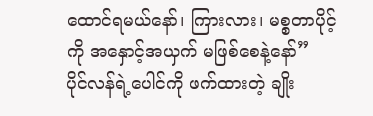ထောင်ရမယ်နော်၊ ကြားလား၊ မစ္စတာပိုင့်ကို အနှောင့်အယှက် မဖြစ်စေနဲ့နော်”
ပိုင်လန်ရဲ့ပေါင်ကို ဖက်ထားတဲ့ ချိုး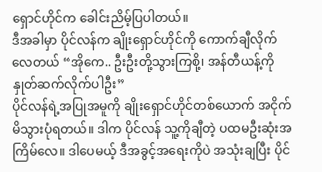ရှောင်ဟိုင်က ခေါင်းညိမ့်ပြပါတယ်။
ဒီအခါမှာ ပိုင်လန်က ချိုးရှောင်ဟိုင်ကို ကောက်ချီလိုက်လေတယ် “အိုကေ.. ဦးဦးတို့သွားကြစို့၊ အန်တီယန့်ကို နှုတ်ဆက်လိုက်ပါဦး”
ပိုင်လန်ရဲ့အပြုအမူကို ချိုးရှောင်ဟိုင်တစ်ယောက် အငိုက်မိသွားပုံရတယ်။ ဒါက ပိုင်လန် သူ့ကိုချီတဲ့ ပထမဦးဆုံးအကြိမ်လေ။ ဒါပေမယ့် ဒီအခွင့်အရေးကိုပဲ အသုံးချပြီး ပိုင်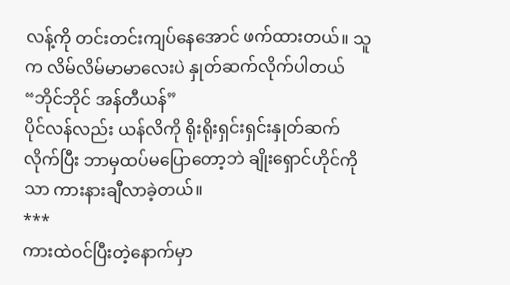လန့်ကို တင်းတင်းကျပ်နေအောင် ဖက်ထားတယ်။ သူက လိမ်လိမ်မာမာလေးပဲ နှုတ်ဆက်လိုက်ပါတယ် “ဘိုင်ဘိုင် အန်တီယန်”
ပိုင်လန်လည်း ယန်လိကို ရိုးရိုးရှင်းရှင်းနှုတ်ဆက်လိုက်ပြီး ဘာမှထပ်မပြောတော့ဘဲ ချိုးရှောင်ဟိုင်ကိုသာ ကားနားချီလာခဲ့တယ်။
***
ကားထဲဝင်ပြီးတဲ့နောက်မှာ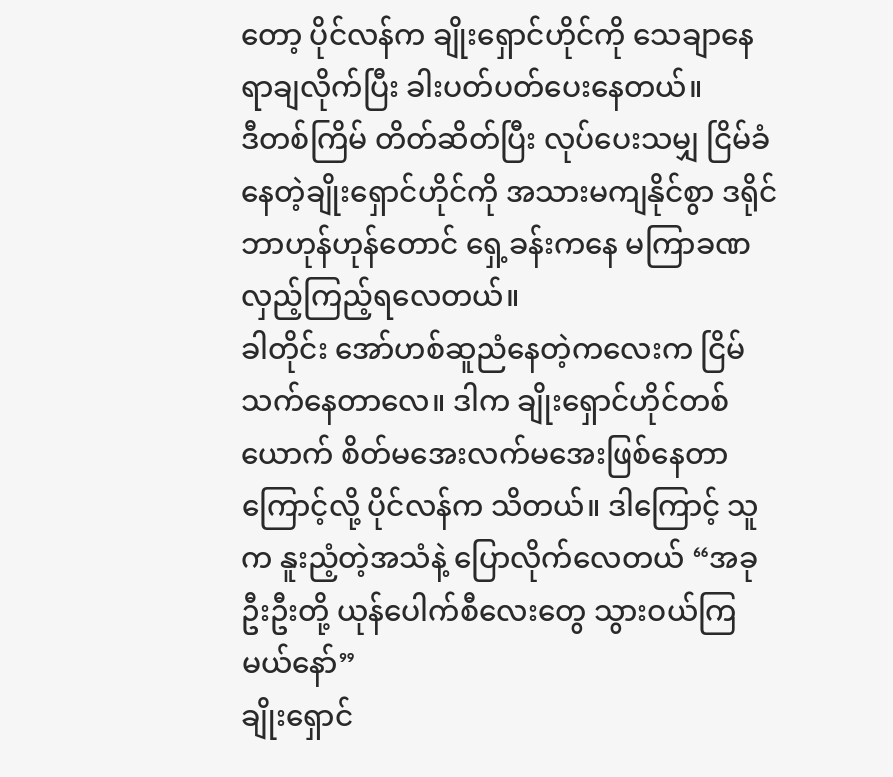တော့ ပိုင်လန်က ချိုးရှောင်ဟိုင်ကို သေချာနေရာချလိုက်ပြီး ခါးပတ်ပတ်ပေးနေတယ်။
ဒီတစ်ကြိမ် တိတ်ဆိတ်ပြီး လုပ်ပေးသမျှ ငြိမ်ခံနေတဲ့ချိုးရှောင်ဟိုင်ကို အသားမကျနိုင်စွာ ဒရိုင်ဘာဟုန်ဟုန်တောင် ရှေ့ခန်းကနေ မကြာခဏလှည့်ကြည့်ရလေတယ်။
ခါတိုင်း အော်ဟစ်ဆူညံနေတဲ့ကလေးက ငြိမ်သက်နေတာလေ။ ဒါက ချိုးရှောင်ဟိုင်တစ်ယောက် စိတ်မအေးလက်မအေးဖြစ်နေတာကြောင့်လို့ ပိုင်လန်က သိတယ်။ ဒါကြောင့် သူက နူးညံ့တဲ့အသံနဲ့ ပြောလိုက်လေတယ် “အခု ဦးဦးတို့ ယုန်ပေါက်စီလေးတွေ သွားဝယ်ကြမယ်နော်”
ချိုးရှောင်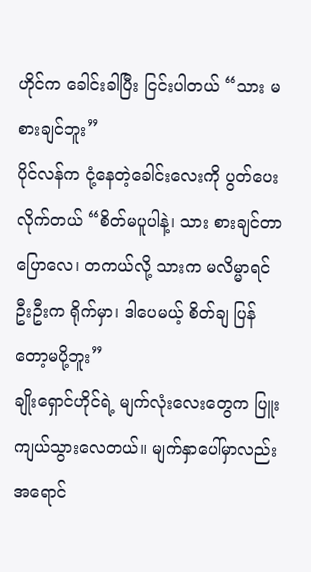ဟိုင်က ခေါင်းခါပြီး ငြင်းပါတယ် “သား မစားချင်ဘူး”
ပိုင်လန်က ငုံ့နေတဲ့ခေါင်းလေးကို ပွတ်ပေးလိုက်တယ် “စိတ်မပူပါနဲ့၊ သား စားချင်တာပြောလေ၊ တကယ်လို့ သားက မလိမ္မာရင် ဦးဦးက ရိုက်မှာ၊ ဒါပေမယ့် စိတ်ချ ပြန်တော့မပို့ဘူး”
ချိုးရှောင်ဟိုင်ရဲ့ မျက်လုံးလေးတွေက ပြူးကျယ်သွားလေတယ်။ မျက်နှာပေါ်မှာလည်း အရောင်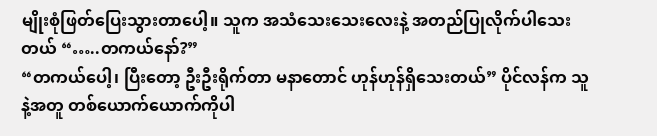မျိုးစုံဖြတ်ပြေးသွားတာပေါ့။ သူက အသံသေးသေးလေးနဲ့ အတည်ပြုလိုက်ပါသေးတယ် “…..တကယ်နော်?”
“တကယ်ပေါ့၊ ပြီးတော့ ဦးဦးရိုက်တာ မနာတောင် ဟုန်ဟုန်ရှိသေးတယ်” ပိုင်လန်က သူနဲ့အတူ တစ်ယောက်ယောက်ကိုပါ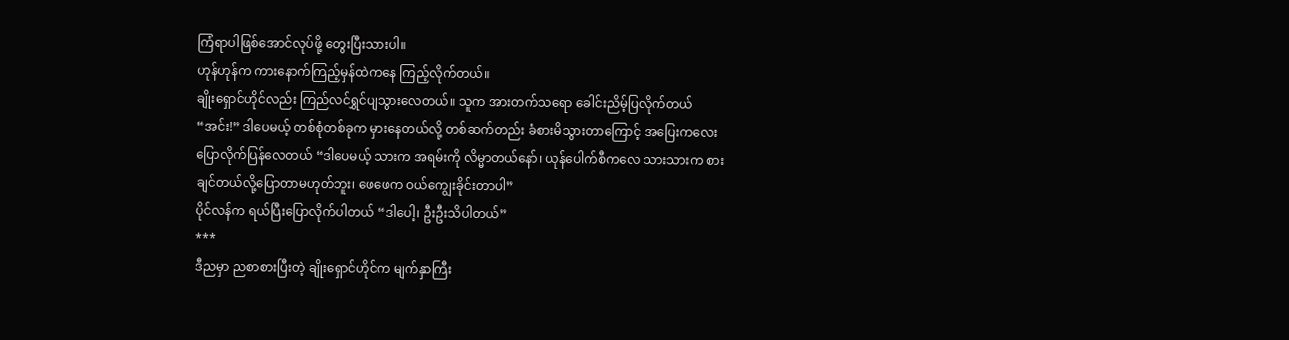ကြံရာပါဖြစ်အောင်လုပ်ဖို့ တွေးပြီးသားပါ။
ဟုန်ဟုန်က ကားနောက်ကြည့်မှန်ထဲကနေ ကြည့်လိုက်တယ်။
ချိုးရှောင်ဟိုင်လည်း ကြည်လင်ရွှင်ပျသွားလေတယ်။ သူက အားတက်သရော ခေါင်းညိမ့်ပြလိုက်တယ် “အင်း!” ဒါပေမယ့် တစ်စုံတစ်ခုက မှားနေတယ်လို့ တစ်ဆက်တည်း ခံစားမိသွားတာကြောင့် အပြေးကလေး ပြောလိုက်ပြန်လေတယ် “ဒါပေမယ့် သားက အရမ်းကို လိမ္မာတယ်နော်၊ ယုန်ပေါက်စီကလေ သားသားက စားချင်တယ်လို့ပြောတာမဟုတ်ဘူး၊ ဖေဖေက ဝယ်ကျွေးခိုင်းတာပါ”
ပိုင်လန်က ရယ်ပြီးပြောလိုက်ပါတယ် “ဒါပေါ့၊ ဦးဦးသိပါတယ်”
***
ဒီညမှာ ညစာစားပြီးတဲ့ ချိုးရှောင်ဟိုင်က မျက်နှာကြီး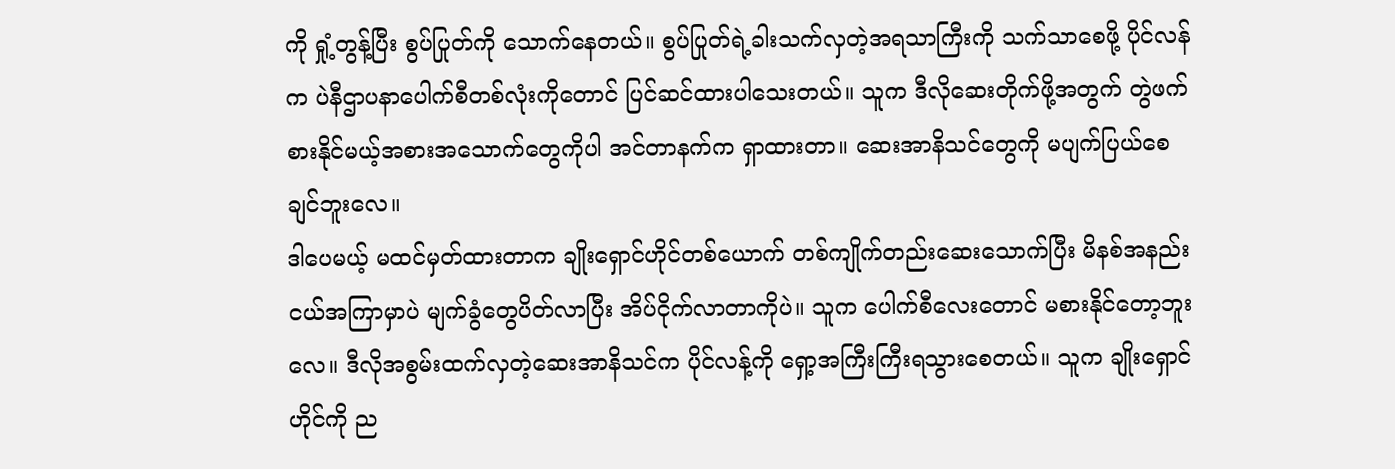ကို ရှုံ့တွန့်ပြီး စွပ်ပြုတ်ကို သောက်နေတယ်။ စွပ်ပြုတ်ရဲ့ခါးသက်လှတဲ့အရသာကြီးကို သက်သာစေဖို့ ပိုင်လန်က ပဲနီဌာပနာပေါက်စီတစ်လုံးကိုတောင် ပြင်ဆင်ထားပါသေးတယ်။ သူက ဒီလိုဆေးတိုက်ဖို့အတွက် တွဲဖက်စားနိုင်မယ့်အစားအသောက်တွေကိုပါ အင်တာနက်က ရှာထားတာ။ ဆေးအာနိသင်တွေကို မပျက်ပြယ်စေချင်ဘူးလေ။
ဒါပေမယ့် မထင်မှတ်ထားတာက ချိုးရှောင်ဟိုင်တစ်ယောက် တစ်ကျိုက်တည်းဆေးသောက်ပြီး မိနစ်အနည်းငယ်အကြာမှာပဲ မျက်ခွံတွေပိတ်လာပြီး အိပ်ငိုက်လာတာကိုပဲ။ သူက ပေါက်စီလေးတောင် မစားနိုင်တော့ဘူးလေ။ ဒီလိုအစွမ်းထက်လှတဲ့ဆေးအာနိသင်က ပိုင်လန့်ကို ရှော့အကြီးကြီးရသွားစေတယ်။ သူက ချိုးရှောင်ဟိုင်ကို ည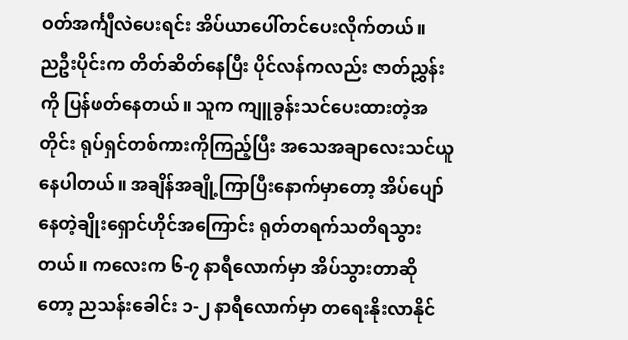ဝတ်အင်္ကျီလဲပေးရင်း အိပ်ယာပေါ်တင်ပေးလိုက်တယ်။
ညဦးပိုင်းက တိတ်ဆိတ်နေပြီး ပိုင်လန်ကလည်း ဇာတ်ညွှန်းကို ပြန်ဖတ်နေတယ်။ သူက ကျူခွန်းသင်ပေးထားတဲ့အတိုင်း ရုပ်ရှင်တစ်ကားကိုကြည့်ပြီး အသေအချာလေးသင်ယူနေပါတယ်။ အချိန်အချို့ကြာပြီးနောက်မှာတော့ အိပ်ပျော်နေတဲ့ချိုးရှောင်ဟိုင်အကြောင်း ရုတ်တရက်သတိရသွားတယ်။ ကလေးက ၆-၇ နာရီလောက်မှာ အိပ်သွားတာဆိုတော့ ညသန်းခေါင်း ၁-၂ နာရီလောက်မှာ တရေးနိုးလာနိုင်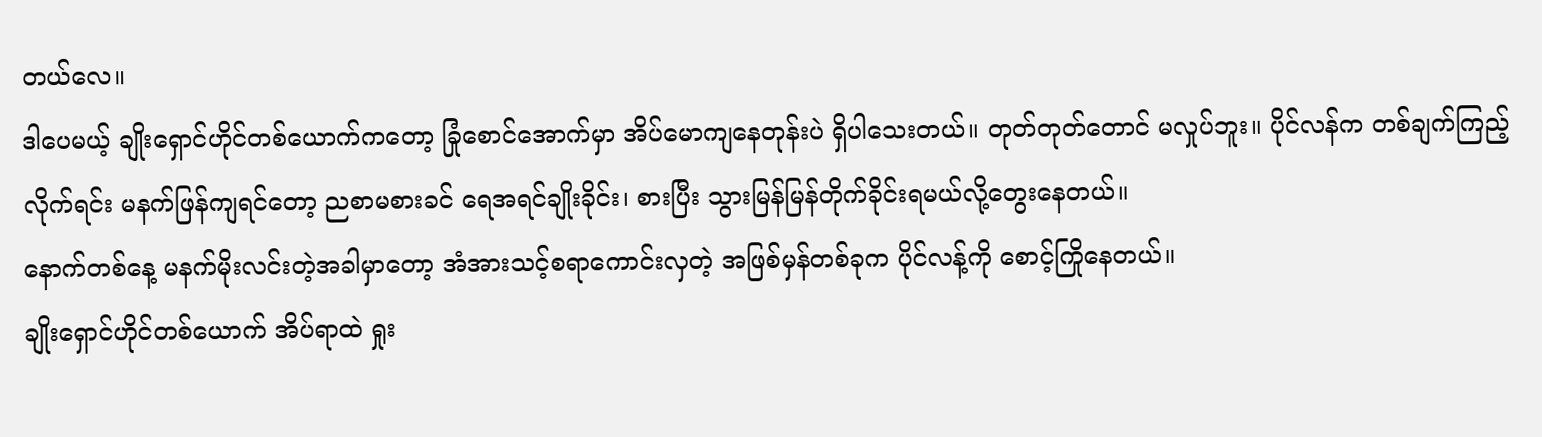တယ်လေ။
ဒါပေမယ့် ချိုးရှောင်ဟိုင်တစ်ယောက်ကတော့ ခြုံစောင်အောက်မှာ အိပ်မောကျနေတုန်းပဲ ရှိပါသေးတယ်။ တုတ်တုတ်တောင် မလှုပ်ဘူး။ ပိုင်လန်က တစ်ချက်ကြည့်လိုက်ရင်း မနက်ဖြန်ကျရင်တော့ ညစာမစားခင် ရေအရင်ချိုးခိုင်း၊ စားပြီး သွားမြန်မြန်တိုက်ခိုင်းရမယ်လို့တွေးနေတယ်။
နောက်တစ်နေ့ မနက်မိုးလင်းတဲ့အခါမှာတော့ အံအားသင့်စရာကောင်းလှတဲ့ အဖြစ်မှန်တစ်ခုက ပိုင်လန့်ကို စောင့်ကြိုနေတယ်။
ချိုးရှောင်ဟိုင်တစ်ယောက် အိပ်ရာထဲ ရှုး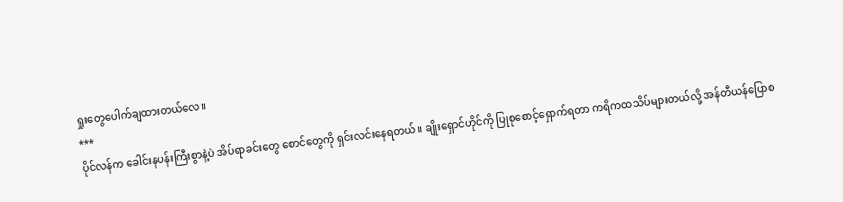ရှုးတွေပေါက်ချထားတယ်လေ။
***
ပိုင်လန်က ခေါင်းနပန်းကြီးစွာနဲ့ပဲ အိပ်ရာခင်းတွေ စောင်တွေကို ရှင်းလင်းနေရတယ်။ ချိုးရှောင်ဟိုင်ကို ပြုစုစောင့်ရှောက်ရတာ ကရိကထသိပ်များတယ်လို့ အန်တီယန်ပြောစ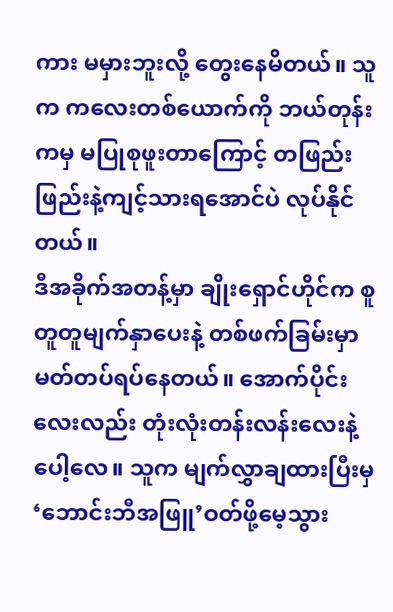ကား မမှားဘူးလို့ တွေးနေမိတယ်။ သူက ကလေးတစ်ယောက်ကို ဘယ်တုန်းကမှ မပြုစုဖူးတာကြောင့် တဖြည်းဖြည်းနဲ့ကျင့်သားရအောင်ပဲ လုပ်နိုင်တယ်။
ဒီအခိုက်အတန့်မှာ ချိုးရှောင်ဟိုင်က စူတူတူမျက်နှာပေးနဲ့ တစ်ဖက်ခြမ်းမှာမတ်တပ်ရပ်နေတယ်။ အောက်ပိုင်းလေးလည်း တုံးလုံးတန်းလန်းလေးနဲ့ပေါ့လေ။ သူက မျက်လွှာချထားပြီးမှ ‘ဘောင်းဘီအဖြူ’ဝတ်ဖို့မေ့သွား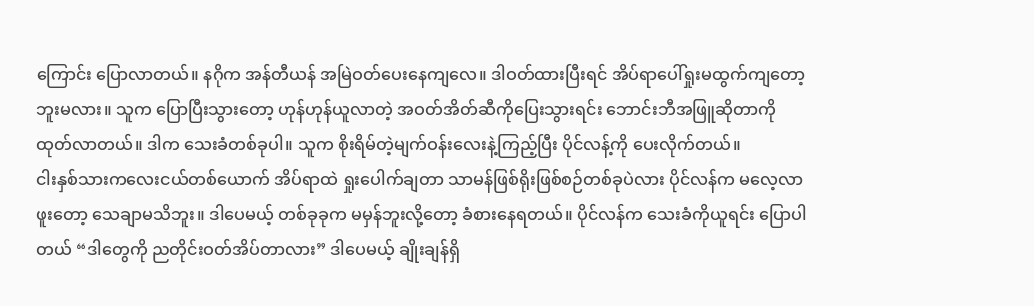ကြောင်း ပြောလာတယ်။ နဂိုက အန်တီယန် အမြဲဝတ်ပေးနေကျလေ။ ဒါဝတ်ထားပြီးရင် အိပ်ရာပေါ်ရှုးမထွက်ကျတော့ဘူးမလား။ သူက ပြောပြီးသွားတော့ ဟုန်ဟုန်ယူလာတဲ့ အဝတ်အိတ်ဆီကိုပြေးသွားရင်း ဘောင်းဘီအဖြူဆိုတာကို ထုတ်လာတယ်။ ဒါက သေးခံတစ်ခုပါ။ သူက စိုးရိမ်တဲ့မျက်ဝန်းလေးနဲ့ကြည့်ပြီး ပိုင်လန့်ကို ပေးလိုက်တယ်။
ငါးနှစ်သားကလေးငယ်တစ်ယောက် အိပ်ရာထဲ ရှုးပေါက်ချတာ သာမန်ဖြစ်ရိုးဖြစ်စဉ်တစ်ခုပဲလား ပိုင်လန်က မလေ့လာဖူးတော့ သေချာမသိဘူး။ ဒါပေမယ့် တစ်ခုခုက မမှန်ဘူးလို့တော့ ခံစားနေရတယ်။ ပိုင်လန်က သေးခံကိုယူရင်း ပြောပါတယ် “ဒါတွေကို ညတိုင်းဝတ်အိပ်တာလား” ဒါပေမယ့် ချိုးချန်ရှိ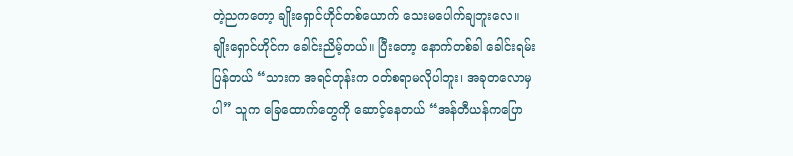တဲ့ညကတော့ ချိုးရှောင်ဟိုင်တစ်ယောက် သေးမပေါက်ချဘူးလေ။
ချိုးရှောင်ဟိုင်က ခေါင်းညိမ့်တယ်။ ပြီးတော့ နောက်တစ်ခါ ခေါင်းရမ်းပြန်တယ် “သားက အရင်တုန်းက ဝတ်စရာမလိုပါဘူး၊ အခုတလောမှပါ” သူက ခြေထောက်တွေကို ဆောင့်နေတယ် “အန်တီယန်ကပြော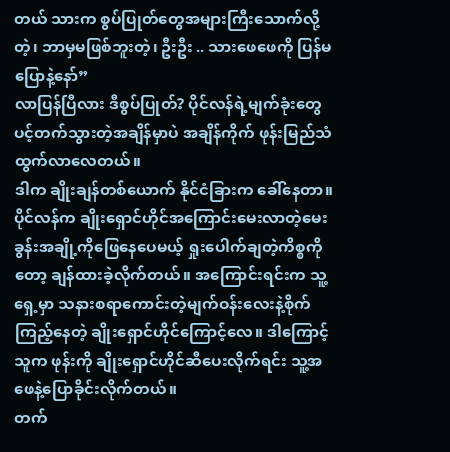တယ် သားက စွပ်ပြုတ်တွေအများကြီးသောက်လို့တဲ့၊ ဘာမှမဖြစ်ဘူးတဲ့၊ ဦးဦး .. သားဖေဖေကို ပြန်မပြောနဲ့နော်”
လာပြန်ပြီလား ဒီစွပ်ပြုတ်? ပိုင်လန်ရဲ့မျက်ခုံးတွေ ပင့်တက်သွားတဲ့အချိန်မှာပဲ အချိန်ကိုက် ဖုန်းမြည်သံထွက်လာလေတယ်။
ဒါက ချိုးချန်တစ်ယောက် နိုင်ငံခြားက ခေါ်နေတာ။ ပိုင်လန်က ချိုးရှောင်ဟိုင်အကြောင်းမေးလာတဲ့မေးခွန်းအချို့ကိုဖြေနေပေမယ့် ရှုးပေါက်ချတဲ့ကိစ္စကိုတော့ ချန်ထားခဲ့လိုက်တယ်။ အကြောင်းရင်းက သူ့ရှေ့မှာ သနားစရာကောင်းတဲ့မျက်ဝန်းလေးနဲ့စိုက်ကြည့်နေတဲ့ ချိုးရှောင်ဟိုင်ကြောင့်လေ။ ဒါကြောင့် သူက ဖုန်းကို ချိုးရှောင်ဟိုင်ဆီပေးလိုက်ရင်း သူ့အဖေနဲ့ပြောခိုင်းလိုက်တယ်။
တက်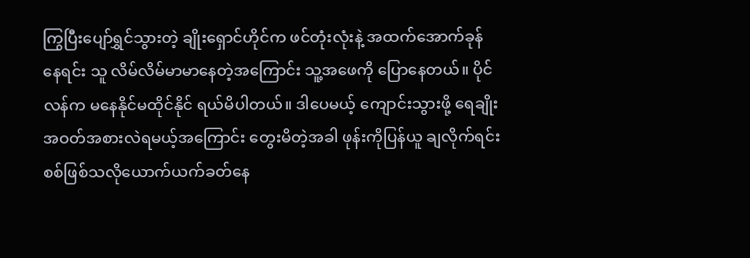ကြွပြီးပျော်ရွှင်သွားတဲ့ ချိုးရှောင်ဟိုင်က ဖင်တုံးလုံးနဲ့ အထက်အောက်ခုန်နေရင်း သူ လိမ်လိမ်မာမာနေတဲ့အကြောင်း သူ့အဖေကို ပြောနေတယ်။ ပိုင်လန်က မနေနိုင်မထိုင်နိုင် ရယ်မိပါတယ်။ ဒါပေမယ့် ကျောင်းသွားဖို့ ရေချိုးအဝတ်အစားလဲရမယ့်အကြောင်း တွေးမိတဲ့အခါ ဖုန်းကိုပြန်ယူ ချလိုက်ရင်း စစ်ဖြစ်သလိုယောက်ယက်ခတ်နေ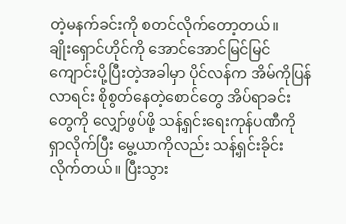တဲ့မနက်ခင်းကို စတင်လိုက်တော့တယ်။
ချိုးရှောင်ဟိုင်ကို အောင်အောင်မြင်မြင်ကျောင်းပို့ပြီးတဲ့အခါမှာ ပိုင်လန်က အိမ်ကိုပြန်လာရင်း စိုစွတ်နေတဲ့စောင်တွေ အိပ်ရာခင်းတွေကို လျှော်ဖွပ်ဖို့ သန့်ရှင်းရေးကုန်ပဏီကို ရှာလိုက်ပြီး မွေ့ယာကိုလည်း သန့်ရှင်းခိုင်းလိုက်တယ်။ ပြီးသွား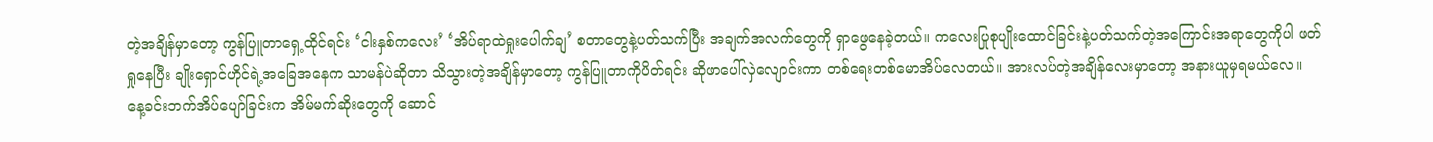တဲ့အချိန်မှာတော့ ကွန်ပြူတာရှေ့ထိုင်ရင်း ‘ငါးနှစ်ကလေး’ ‘အိပ်ရာထဲရှုးပေါက်ချ’ စတာတွေနဲ့ပတ်သက်ပြီး အချက်အလက်တွေကို ရှာဖွေနေခဲ့တယ်။ ကလေးပြုစုပျိုးထောင်ခြင်းနဲ့ပတ်သက်တဲ့အကြောင်းအရာတွေကိုပါ ဖတ်ရှုနေပြီး ချိုးရှောင်ဟိုင်ရဲ့အခြေအနေက သာမန်ပဲဆိုတာ သိသွားတဲ့အချိန်မှာတော့ ကွန်ပြူတာကိုပိတ်ရင်း ဆိုဖာပေါ်လှဲလျောင်းကာ တစ်ရေးတစ်မောအိပ်လေတယ်။ အားလပ်တဲ့အချိန်လေးမှာတော့ အနားယူမှရမယ်လေ။
နေ့ခင်းဘက်အိပ်ပျော်ခြင်းက အိမ်မက်ဆိုးတွေကို ဆောင်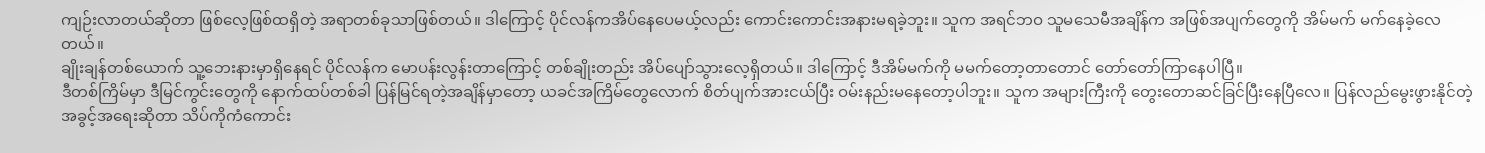ကျဉ်းလာတယ်ဆိုတာ ဖြစ်လေ့ဖြစ်ထရှိတဲ့ အရာတစ်ခုသာဖြစ်တယ်။ ဒါကြောင့် ပိုင်လန်ကအိပ်နေပေမယ့်လည်း ကောင်းကောင်းအနားမရခဲ့ဘူး။ သူက အရင်ဘဝ သူမသေမီအချိန်က အဖြစ်အပျက်တွေကို အိမ်မက် မက်နေခဲ့လေတယ်။
ချိုးချန်တစ်ယောက် သူ့ဘေးနားမှာရှိနေရင် ပိုင်လန်က မောပန်းလွန်းတာကြောင့် တစ်ချိုးတည်း အိပ်ပျော်သွားလေ့ရှိတယ်။ ဒါကြောင့် ဒီအိမ်မက်ကို မမက်တော့တာတောင် တော်တော်ကြာနေပါပြီ။
ဒီတစ်ကြိမ်မှာ ဒီမြင်ကွင်းတွေကို နောက်ထပ်တစ်ခါ ပြန်မြင်ရတဲ့အချိန်မှာတော့ ယခင်အကြိမ်တွေလောက် စိတ်ပျက်အားငယ်ပြီး ဝမ်းနည်းမနေတော့ပါဘူး။ သူက အများကြီးကို တွေးတောဆင်ခြင်ပြီးနေပြီလေ။ ပြန်လည်မွေးဖွားနိုင်တဲ့အခွင့်အရေးဆိုတာ သိပ်ကိုကံကောင်း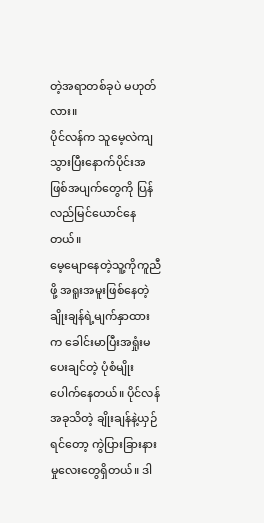တဲ့အရာတစ်ခုပဲ မဟုတ်လား။
ပိုင်လန်က သူမေ့လဲကျသွားပြီးနောက်ပိုင်းအဖြစ်အပျက်တွေကို ပြန်လည်မြင်ယောင်နေတယ်။
မေ့မျောနေတဲ့သူ့ကိုကူညီဖို့ အရူးအမူးဖြစ်နေတဲ့ ချိုးချန်ရဲ့မျက်နှာထားက ခေါင်းမာပြီးအရှုံးမပေးချင်တဲ့ ပုံစံမျိုးပေါက်နေတယ်။ ပိုင်လန်အခုသိတဲ့ ချိုးချန်နဲ့ယှဉ်ရင်တော့ ကွဲပြားခြားနားမှုလေးတွေရှိတယ်။ ဒါ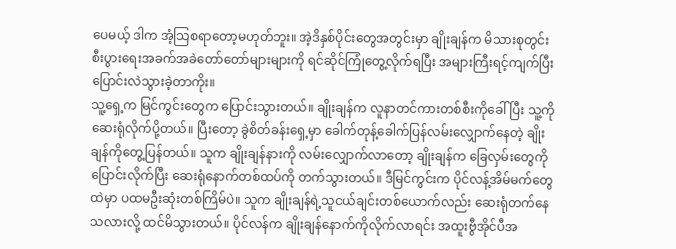ပေမယ့် ဒါက အံ့သြစရာတော့မဟုတ်ဘူး။ အဲ့ဒိနှစ်ပိုင်းတွေအတွင်းမှာ ချိုးချန်က မိသားစုတွင်းစီးပွားရေးအခက်အခဲတော်တော်များများကို ရင်ဆိုင်ကြုံတွေ့လိုက်ရပြီး အများကြီးရင့်ကျက်ပြီး ပြောင်းလဲသွားခဲ့တာကိုး။
သူ့ရှေ့က မြင်ကွင်းတွေက ပြောင်းသွားတယ်။ ချိုးချန်က လူနာတင်ကားတစ်စီးကိုခေါ်ပြီး သူ့ကိုဆေးရုံလိုက်ပို့တယ်။ ပြီးတော့ ခွဲစိတ်ခန်းရှေ့မှာ ခေါက်တုန့်ခေါက်ပြန်လမ်းလျှောက်နေတဲ့ ချိုးချန်ကိုတွေ့ပြန်တယ်။ သူက ချိုးချန်နားကို လမ်းလျှောက်လာတော့ ချိုးချန်က ခြေလှမ်းတွေကိုပြောင်းလိုက်ပြီး ဆေးရုံနောက်တစ်ထပ်ကို တက်သွားတယ်။ ဒီမြင်ကွင်းက ပိုင်လန့်အိမ်မက်တွေထဲမှာ ပထမဦးဆုံးတစ်ကြိမ်ပဲ။ သူက ချိုးချန်ရဲ့သူငယ်ချင်းတစ်ယောက်လည်း ဆေးရုံတက်နေသလားလို့ ထင်မိသွားတယ်။ ပိုင်လန်က ချိုးချန်နောက်ကိုလိုက်လာရင်း အထူးဗွီအိုင်ပီအ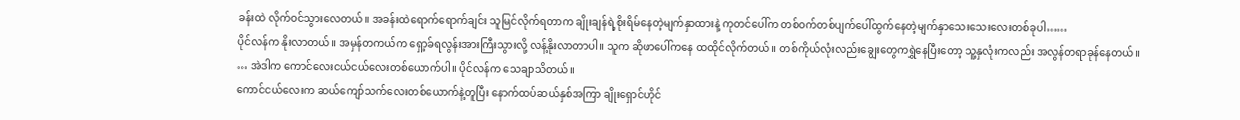ခန်းထဲ လိုက်ဝင်သွားလေတယ်။ အခန်းထဲရောက်ရောက်ချင်း သူမြင်လိုက်ရတာက ချိုးချန်ရဲ့စိုးရိမ်နေတဲ့မျက်နှာထားနဲ့ ကုတင်ပေါ်က တစ်ဝက်တစ်ပျက်ပေါ်ထွက်နေတဲ့မျက်နှာသေးသေးလေးတစ်ခုပါ……
ပိုင်လန်က နိုးလာတယ်။ အမှန်တကယ်က ရှော့ခ်ရလွန်းအားကြီးသွားလို့ လန့်နိုးလာတာပါ။ သူက ဆိုဖာပေါ်ကနေ ထထိုင်လိုက်တယ်။ တစ်ကိုယ်လုံးလည်းချွေးတွေကရွှဲနေပြီးတော့ သူ့နှလုံးကလည်း အလွန်တရာခုန်နေတယ်။
… အဲဒါက ကောင်လေးငယ်ငယ်လေးတစ်ယောက်ပါ။ ပိုင်လန်က သေချာသိတယ်။
ကောင်ငယ်လေးက ဆယ်ကျော်သက်လေးတစ်ယောက်နဲ့တူပြီး နောက်ထပ်ဆယ်နှစ်အကြာ ချိုးရှောင်ဟိုင်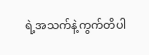ရဲ့အသက်နဲ့ကွက်တိပါ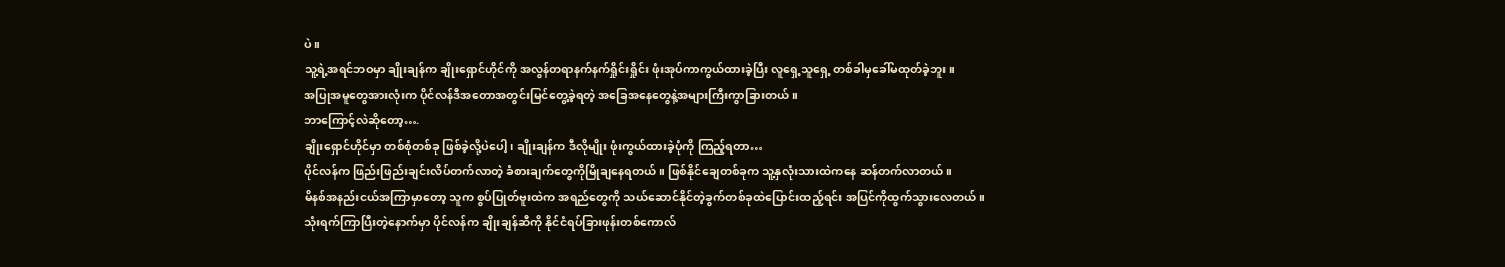ပဲ။
သူ့ရဲ့အရင်ဘဝမှာ ချိုးချန်က ချိုးရှောင်ဟိုင်ကို အလွန်တရာနက်နက်ရှိုင်းရှိုင်း ဖုံးအုပ်ကာကွယ်ထားခဲ့ပြီး လူရှေ့သူရှေ့ တစ်ခါမှခေါ်မထုတ်ခဲ့ဘူး။
အပြုအမူတွေအားလုံးက ပိုင်လန်ဒီအတောအတွင်းမြင်တွေ့ခဲ့ရတဲ့ အခြေအနေတွေနဲ့အများကြီးကွာခြားတယ်။
ဘာကြောင့်လဲဆိုတော့….
ချိုးရှောင်ဟိုင်မှာ တစ်စုံတစ်ခု ဖြစ်ခဲ့လို့ပဲပေါ့၊ ချိုးချန်က ဒီလိုမျိုး ဖုံးကွယ်ထားခဲ့ပုံကို ကြည့်ရတာ…
ပိုင်လန်က ဖြည်းဖြည်းချင်းလိပ်တက်လာတဲ့ ခံစားချက်တွေကိုမြိုချနေရတယ်။ ဖြစ်နိုင်ချေတစ်ခုက သူ့နှလုံးသားထဲကနေ ဆန်တက်လာတယ်။
မိနစ်အနည်းငယ်အကြာမှာတော့ သူက စွပ်ပြုတ်ဗူးထဲက အရည်တွေကို သယ်ဆောင်နိုင်တဲ့ခွက်တစ်ခုထဲပြောင်းထည့်ရင်း အပြင်ကိုထွက်သွားလေတယ်။
သုံးရက်ကြာပြီးတဲ့နောက်မှာ ပိုင်လန်က ချိုးချန်ဆီကို နိုင်ငံရပ်ခြားဖုန်းတစ်ကောလ်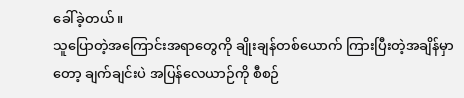ခေါ်ခဲ့တယ်။
သူပြောတဲ့အကြောင်းအရာတွေကို ချိုးချန်တစ်ယောက် ကြားပြီးတဲ့အချိန်မှာတော့ ချက်ချင်းပဲ အပြန်လေယာဉ်ကို စီစဉ်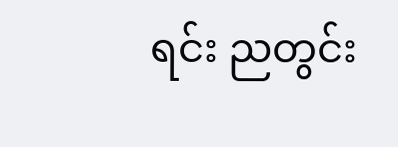ရင်း ညတွင်း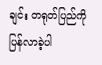ချင်း တရုတ်ပြည်ကို ပြန်လာခဲ့ပါ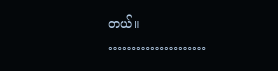တယ်။
…………………